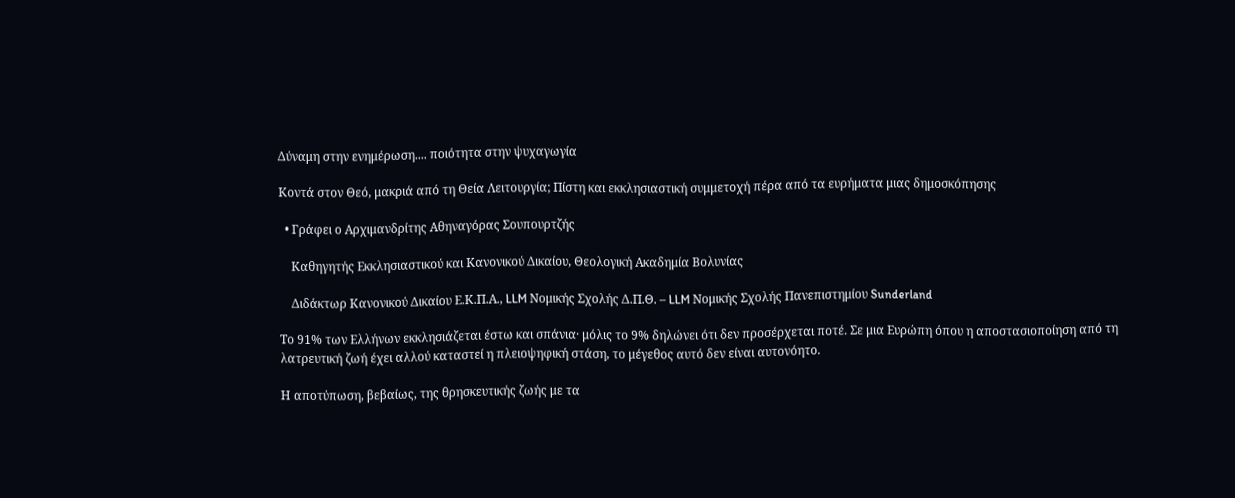Δύναμη στην ενημέρωση.... ποιότητα στην ψυχαγωγία

Κοντά στον Θεό, μακριά από τη Θεία Λειτουργία; Πίστη και εκκλησιαστική συμμετοχή πέρα από τα ευρήματα μιας δημοσκόπησης

  • Γράφει ο Αρχιμανδρίτης Αθηναγόρας Σουπουρτζής

    Καθηγητής Εκκλησιαστικού και Κανονικού Δικαίου, Θεολογική Ακαδημία Βολυνίας

    Διδάκτωρ Κανονικού Δικαίου Ε.Κ.Π.Α., LLM Νομικής Σχολής Δ.Π.Θ. – LLM Νομικής Σχολής Πανεπιστημίου Sunderland

Το 91% των Ελλήνων εκκλησιάζεται έστω και σπάνια· μόλις το 9% δηλώνει ότι δεν προσέρχεται ποτέ. Σε μια Ευρώπη όπου η αποστασιοποίηση από τη λατρευτική ζωή έχει αλλού καταστεί η πλειοψηφική στάση, το μέγεθος αυτό δεν είναι αυτονόητο.

Η αποτύπωση, βεβαίως, της θρησκευτικής ζωής με τα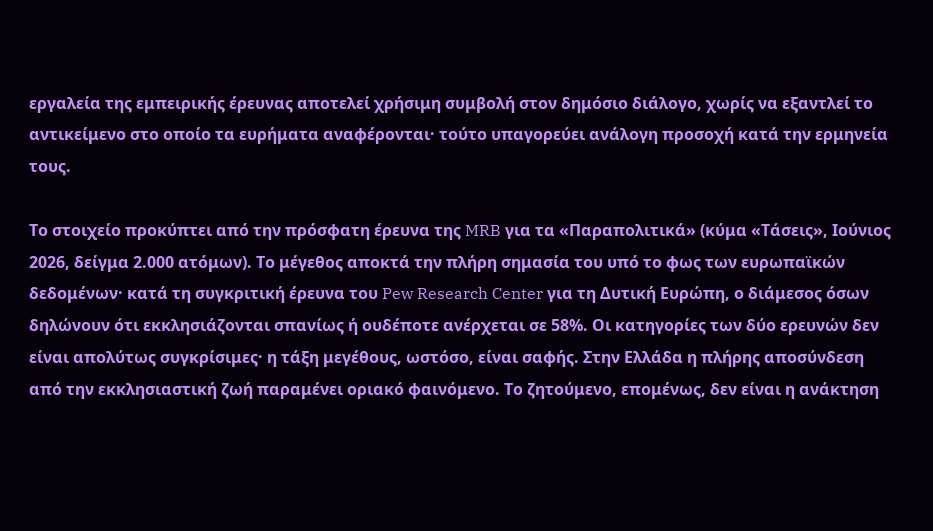εργαλεία της εμπειρικής έρευνας αποτελεί χρήσιμη συμβολή στον δημόσιο διάλογο, χωρίς να εξαντλεί το αντικείμενο στο οποίο τα ευρήματα αναφέρονται· τούτο υπαγορεύει ανάλογη προσοχή κατά την ερμηνεία τους.

Το στοιχείο προκύπτει από την πρόσφατη έρευνα της MRB για τα «Παραπολιτικά» (κύμα «Τάσεις», Ιούνιος 2026, δείγμα 2.000 ατόμων). Το μέγεθος αποκτά την πλήρη σημασία του υπό το φως των ευρωπαϊκών δεδομένων· κατά τη συγκριτική έρευνα του Pew Research Center για τη Δυτική Ευρώπη, ο διάμεσος όσων δηλώνουν ότι εκκλησιάζονται σπανίως ή ουδέποτε ανέρχεται σε 58%. Οι κατηγορίες των δύο ερευνών δεν είναι απολύτως συγκρίσιμες· η τάξη μεγέθους, ωστόσο, είναι σαφής. Στην Ελλάδα η πλήρης αποσύνδεση από την εκκλησιαστική ζωή παραμένει οριακό φαινόμενο. Το ζητούμενο, επομένως, δεν είναι η ανάκτηση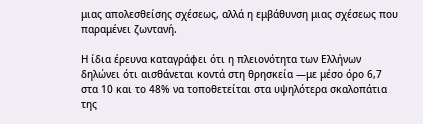μιας απολεσθείσης σχέσεως, αλλά η εμβάθυνση μιας σχέσεως που παραμένει ζωντανή.

Η ίδια έρευνα καταγράφει ότι η πλειονότητα των Ελλήνων δηλώνει ότι αισθάνεται κοντά στη θρησκεία —με μέσο όρο 6,7 στα 10 και το 48% να τοποθετείται στα υψηλότερα σκαλοπάτια της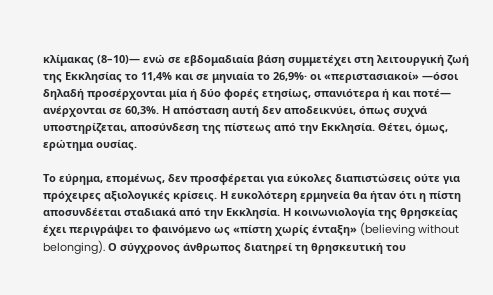κλίμακας (8–10)— ενώ σε εβδομαδιαία βάση συμμετέχει στη λειτουργική ζωή της Εκκλησίας το 11,4% και σε μηνιαία το 26,9%· οι «περιστασιακοί» —όσοι δηλαδή προσέρχονται μία ή δύο φορές ετησίως, σπανιότερα ή και ποτέ— ανέρχονται σε 60,3%. Η απόσταση αυτή δεν αποδεικνύει, όπως συχνά υποστηρίζεται, αποσύνδεση της πίστεως από την Εκκλησία. Θέτει, όμως, ερώτημα ουσίας.

Το εύρημα, επομένως, δεν προσφέρεται για εύκολες διαπιστώσεις ούτε για πρόχειρες αξιολογικές κρίσεις. Η ευκολότερη ερμηνεία θα ήταν ότι η πίστη αποσυνδέεται σταδιακά από την Εκκλησία. Η κοινωνιολογία της θρησκείας έχει περιγράψει το φαινόμενο ως «πίστη χωρίς ένταξη» (believing without belonging). Ο σύγχρονος άνθρωπος διατηρεί τη θρησκευτική του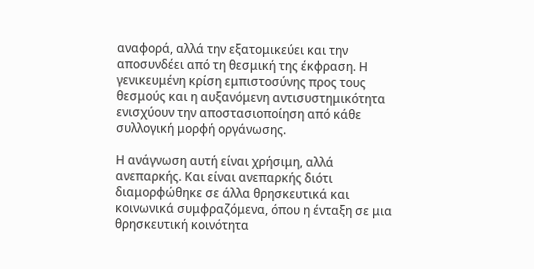αναφορά, αλλά την εξατομικεύει και την αποσυνδέει από τη θεσμική της έκφραση. Η γενικευμένη κρίση εμπιστοσύνης προς τους θεσμούς και η αυξανόμενη αντισυστημικότητα ενισχύουν την αποστασιοποίηση από κάθε συλλογική μορφή οργάνωσης.

Η ανάγνωση αυτή είναι χρήσιμη, αλλά ανεπαρκής. Και είναι ανεπαρκής διότι διαμορφώθηκε σε άλλα θρησκευτικά και κοινωνικά συμφραζόμενα, όπου η ένταξη σε μια θρησκευτική κοινότητα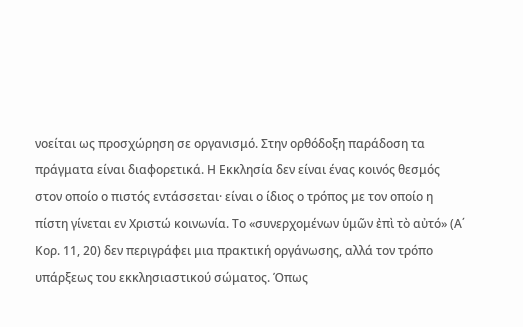νοείται ως προσχώρηση σε οργανισμό. Στην ορθόδοξη παράδοση τα πράγματα είναι διαφορετικά. Η Εκκλησία δεν είναι ένας κοινός θεσμός στον οποίο ο πιστός εντάσσεται· είναι ο ίδιος ο τρόπος με τον οποίο η πίστη γίνεται εν Χριστώ κοινωνία. Το «συνερχομένων ὑμῶν ἐπὶ τὸ αὐτό» (Α΄ Κορ. 11, 20) δεν περιγράφει μια πρακτική οργάνωσης, αλλά τον τρόπο υπάρξεως του εκκλησιαστικού σώματος. Όπως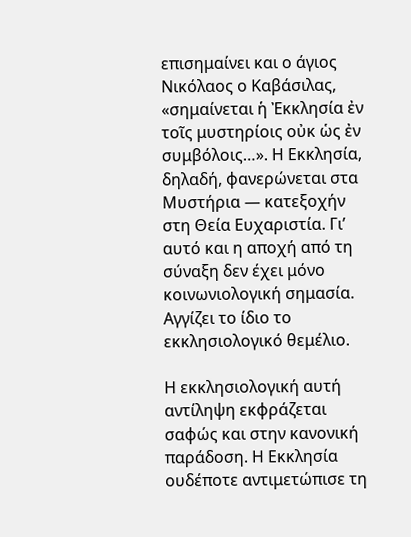επισημαίνει και ο άγιος Νικόλαος ο Καβάσιλας, «σημαίνεται ἡ Ἐκκλησία ἐν τοῖς μυστηρίοις οὐκ ὡς ἐν συμβόλοις…». Η Εκκλησία, δηλαδή, φανερώνεται στα Μυστήρια — κατεξοχήν στη Θεία Ευχαριστία. Γι’ αυτό και η αποχή από τη σύναξη δεν έχει μόνο κοινωνιολογική σημασία. Αγγίζει το ίδιο το εκκλησιολογικό θεμέλιο.

Η εκκλησιολογική αυτή αντίληψη εκφράζεται σαφώς και στην κανονική παράδοση. Η Εκκλησία ουδέποτε αντιμετώπισε τη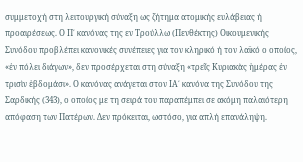συμμετοχή στη λειτουργική σύναξη ως ζήτημα ατομικής ευλάβειας ή προαιρέσεως. Ο Π΄ κανόνας της εν Τρούλλω (Πενθέκτης) Οικουμενικής Συνόδου προβλέπει κανονικές συνέπειες για τον κληρικό ή τον λαϊκό ο οποίος, «ἐν πόλει διάγων», δεν προσέρχεται στη σύναξη «τρεῖς Κυριακὰς ἡμέρας ἐν τρισὶν ἑβδομάσι». Ο κανόνας ανάγεται στον ΙΑ΄ κανόνα της Συνόδου της Σαρδικής (343), ο οποίος με τη σειρά του παραπέμπει σε ακόμη παλαιότερη απόφαση των Πατέρων. Δεν πρόκειται, ωστόσο, για απλή επανάληψη.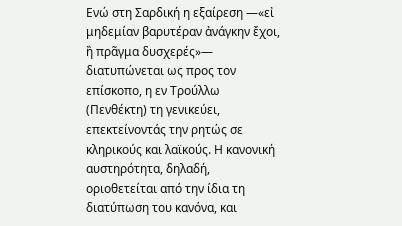Ενώ στη Σαρδική η εξαίρεση —«εἰ μηδεμίαν βαρυτέραν ἀνάγκην ἔχοι, ἢ πρᾶγμα δυσχερές»— διατυπώνεται ως προς τον επίσκοπο, η εν Τρούλλω (Πενθέκτη) τη γενικεύει, επεκτείνοντάς την ρητώς σε κληρικούς και λαϊκούς. Η κανονική αυστηρότητα, δηλαδή, οριοθετείται από την ίδια τη διατύπωση του κανόνα, και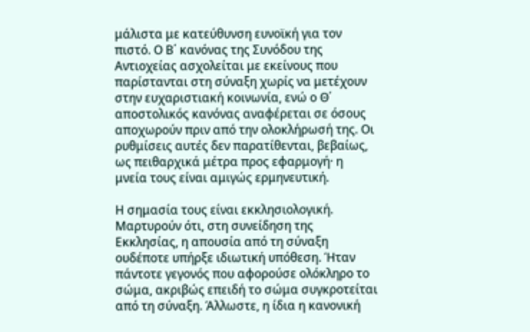μάλιστα με κατεύθυνση ευνοϊκή για τον πιστό. Ο Β΄ κανόνας της Συνόδου της Αντιοχείας ασχολείται με εκείνους που παρίστανται στη σύναξη χωρίς να μετέχουν στην ευχαριστιακή κοινωνία, ενώ ο Θ΄ αποστολικός κανόνας αναφέρεται σε όσους αποχωρούν πριν από την ολοκλήρωσή της. Οι ρυθμίσεις αυτές δεν παρατίθενται, βεβαίως, ως πειθαρχικά μέτρα προς εφαρμογή· η μνεία τους είναι αμιγώς ερμηνευτική.

Η σημασία τους είναι εκκλησιολογική. Μαρτυρούν ότι, στη συνείδηση της Εκκλησίας, η απουσία από τη σύναξη ουδέποτε υπήρξε ιδιωτική υπόθεση. Ήταν πάντοτε γεγονός που αφορούσε ολόκληρο το σώμα, ακριβώς επειδή το σώμα συγκροτείται από τη σύναξη. Άλλωστε, η ίδια η κανονική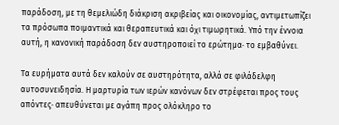παράδοση, με τη θεμελιώδη διάκριση ακριβείας και οικονομίας, αντιμετωπίζει τα πρόσωπα ποιμαντικά και θεραπευτικά και όχι τιμωρητικά. Υπό την έννοια αυτή, η κανονική παράδοση δεν αυστηροποιεί το ερώτημα· το εμβαθύνει.

Τα ευρήματα αυτά δεν καλούν σε αυστηρότητα, αλλά σε φιλάδελφη αυτοσυνειδησία. Η μαρτυρία των ιερών κανόνων δεν στρέφεται προς τους απόντες· απευθύνεται με αγάπη προς ολόκληρο το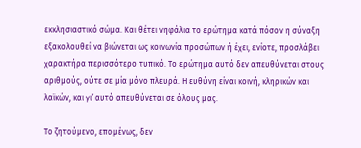εκκλησιαστικό σώμα. Και θέτει νηφάλια το ερώτημα κατά πόσον η σύναξη εξακολουθεί να βιώνεται ως κοινωνία προσώπων ή έχει, ενίοτε, προσλάβει χαρακτήρα περισσότερο τυπικό. Το ερώτημα αυτό δεν απευθύνεται στους αριθμούς, ούτε σε μία μόνο πλευρά. Η ευθύνη είναι κοινή, κληρικών και λαϊκών, και γι᾽ αυτό απευθύνεται σε όλους μας.

Το ζητούμενο, επομένως, δεν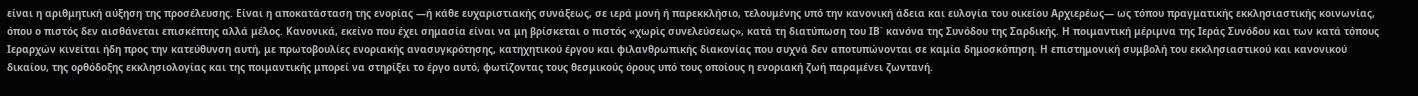είναι η αριθμητική αύξηση της προσέλευσης. Είναι η αποκατάσταση της ενορίας —ή κάθε ευχαριστιακής συνάξεως, σε ιερά μονή ή παρεκκλήσιο, τελουμένης υπό την κανονική άδεια και ευλογία του οικείου Αρχιερέως— ως τόπου πραγματικής εκκλησιαστικής κοινωνίας, όπου ο πιστός δεν αισθάνεται επισκέπτης αλλά μέλος. Κανονικά, εκείνο που έχει σημασία είναι να μη βρίσκεται ο πιστός «χωρὶς συνελεύσεως», κατά τη διατύπωση του ΙΒ΄ κανόνα της Συνόδου της Σαρδικής. Η ποιμαντική μέριμνα της Ιεράς Συνόδου και των κατά τόπους Ιεραρχών κινείται ήδη προς την κατεύθυνση αυτή, με πρωτοβουλίες ενοριακής ανασυγκρότησης, κατηχητικού έργου και φιλανθρωπικής διακονίας που συχνά δεν αποτυπώνονται σε καμία δημοσκόπηση. Η επιστημονική συμβολή του εκκλησιαστικού και κανονικού δικαίου, της ορθόδοξης εκκλησιολογίας και της ποιμαντικής μπορεί να στηρίξει το έργο αυτό, φωτίζοντας τους θεσμικούς όρους υπό τους οποίους η ενοριακή ζωή παραμένει ζωντανή.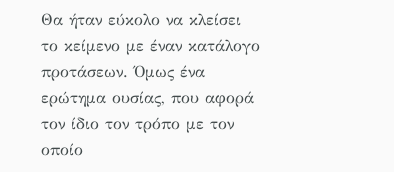Θα ήταν εύκολο να κλείσει το κείμενο με έναν κατάλογο προτάσεων. Όμως ένα ερώτημα ουσίας, που αφορά τον ίδιο τον τρόπο με τον οποίο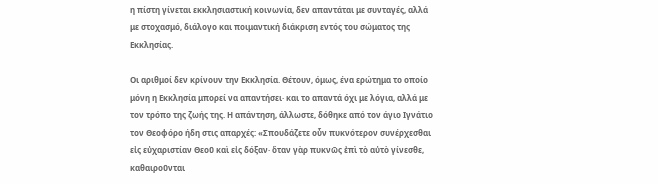η πίστη γίνεται εκκλησιαστική κοινωνία, δεν απαντάται με συνταγές, αλλά με στοχασμό, διάλογο και ποιμαντική διάκριση εντός του σώματος της Εκκλησίας.

Οι αριθμοί δεν κρίνουν την Εκκλησία. Θέτουν, όμως, ένα ερώτημα το οποίο μόνη η Εκκλησία μπορεί να απαντήσει· και το απαντά όχι με λόγια, αλλά με τον τρόπο της ζωής της. Η απάντηση, άλλωστε, δόθηκε από τον άγιο Ιγνάτιο τον Θεοφόρο ήδη στις απαρχές: «Σπουδάζετε οὖν πυκνότερον συνέρχεσθαι εἰς εὐχαριστίαν Θεοῦ καὶ εἰς δόξαν· ὅταν γὰρ πυκνῶς ἐπὶ τὸ αὐτὸ γίνεσθε, καθαιροῦνται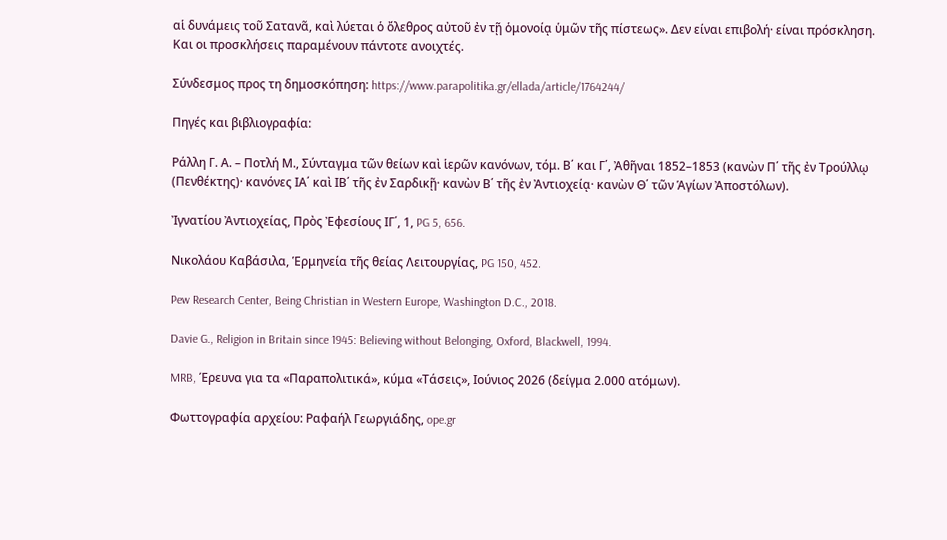αἱ δυνάμεις τοῦ Σατανᾶ, καὶ λύεται ὁ ὄλεθρος αὐτοῦ ἐν τῇ ὁμονοίᾳ ὑμῶν τῆς πίστεως». Δεν είναι επιβολή· είναι πρόσκληση. Και οι προσκλήσεις παραμένουν πάντοτε ανοιχτές.

Σύνδεσμος προς τη δημοσκόπηση: https://www.parapolitika.gr/ellada/article/1764244/

Πηγές και βιβλιογραφία:

Ράλλη Γ. Α. – Ποτλή Μ., Σύνταγμα τῶν θείων καὶ ἱερῶν κανόνων, τόμ. Β΄ και Γ΄, Ἀθῆναι 1852–1853 (κανὼν Π΄ τῆς ἐν Τρούλλῳ (Πενθέκτης)· κανόνες ΙΑ΄ καὶ ΙΒ΄ τῆς ἐν Σαρδικῇ· κανὼν Β΄ τῆς ἐν Ἀντιοχείᾳ· κανὼν Θ΄ τῶν Ἁγίων Ἀποστόλων).

Ἰγνατίου Ἀντιοχείας, Πρὸς Ἐφεσίους ΙΓ΄, 1, PG 5, 656.

Νικολάου Καβάσιλα, Ἑρμηνεία τῆς θείας Λειτουργίας, PG 150, 452.

Pew Research Center, Being Christian in Western Europe, Washington D.C., 2018.

Davie G., Religion in Britain since 1945: Believing without Belonging, Oxford, Blackwell, 1994.

MRB, Έρευνα για τα «Παραπολιτικά», κύμα «Τάσεις», Ιούνιος 2026 (δείγμα 2.000 ατόμων).

Φωττογραφία αρχείου: Ραφαήλ Γεωργιάδης, ope.gr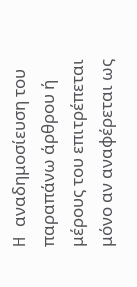H αναδημοσίευση του παραπάνω άρθρου ή μέρους του επιτρέπεται μόνο αν αναφέρεται ως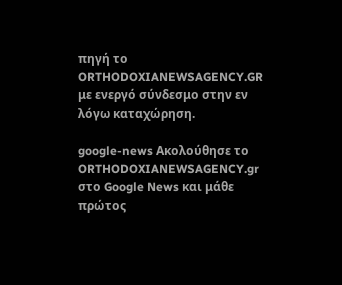πηγή το ORTHODOXIANEWSAGENCY.GR με ενεργό σύνδεσμο στην εν λόγω καταχώρηση.

google-news Ακολούθησε το ORTHODOXIANEWSAGENCY.gr στο Google News και μάθε πρώτος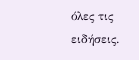όλες τις ειδήσεις.